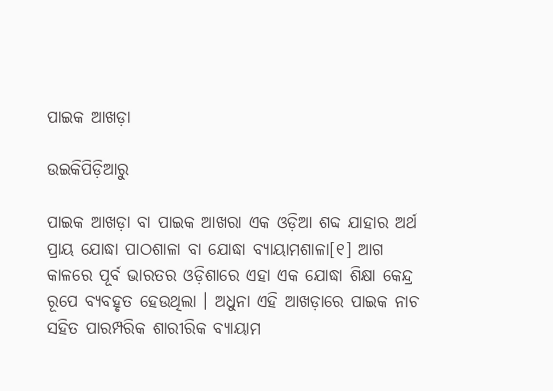ପାଇକ ଆଖଡ଼ା

ଉଇକିପିଡ଼ିଆ‌ରୁ

ପାଇକ ଆଖଡ଼ା ବା ପାଇକ ଆଖରା ଏକ ଓଡ଼ିଆ ଶବ୍ଦ ଯାହାର ଅର୍ଥ ପ୍ରାୟ ଯୋଦ୍ଧା ପାଠଶାଳା ବା ଯୋଦ୍ଧା ବ୍ୟାୟାମଶାଳା[୧] ଆଗ କାଳରେ ପୂର୍ବ ଭାରତର ଓଡ଼ିଶାରେ ଏହା ଏକ ଯୋଦ୍ଧା ଶିକ୍ଷା କେନ୍ଦ୍ର ରୂପେ ବ୍ୟବ‌ହୃତ ହେଉଥିଲା । ଅଧୁନା ଏହି ଆଖଡ଼ାରେ ପାଇକ ନାଚ ସ‌ହିତ ପାରମ୍ପରିକ ଶାରୀରିକ ବ୍ୟାୟାମ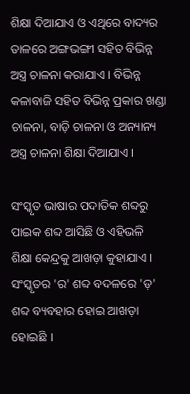ଶିକ୍ଷା ଦିଆଯାଏ ଓ ଏଥିରେ ବାଦ୍ୟର ତାଳରେ ଅଙ୍ଗଭଙ୍ଗୀ ସ‌ହିତ ବିଭିନ୍ନ ଅସ୍ତ୍ର ଚାଳନା କରାଯାଏ । ବିଭିନ୍ନ କଳାବାଜି ସ‌ହିତ ବିଭିନ୍ନ ପ୍ରକାର ଖଣ୍ଡା ଚାଳନା, ବାଡ଼ି ଚାଳନା ଓ ଅନ୍ୟାନ୍ୟ ଅସ୍ତ୍ର ଚାଳନା ଶିକ୍ଷା ଦିଆଯାଏ ।

ସଂସ୍କୃତ ଭାଷାର ପଦାତିକ ଶବ୍ଦରୁ ପାଇକ ଶବ୍ଦ ଆସିଛି ଓ ଏହିଭଳି ଶିକ୍ଷା କେନ୍ଦ୍ରକୁ ଆଖଡ଼ା କୁହାଯାଏ । ସଂସ୍କୃତର 'ର' ଶବ୍ଦ ବଦଳରେ 'ଡ଼' ଶବ୍ଦ ବ୍ୟବ‌ହାର ହୋଇ ଆଖଡ଼ା ହୋଇଛି ।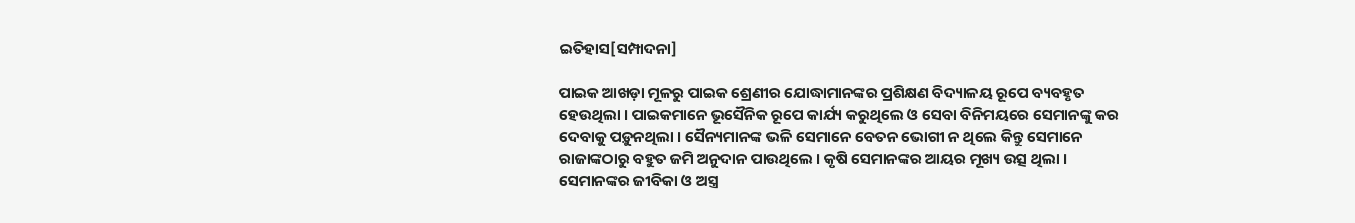ଇତିହାସ[ସମ୍ପାଦନା]

ପାଇକ ଆଖଡ଼ା ମୂଳରୁ ପାଇକ ଶ୍ରେଣୀର ଯୋଦ୍ଧାମାନଙ୍କର ପ୍ରଶିକ୍ଷଣ ବିଦ୍ୟାଳ‌ୟ ରୂପେ ବ୍ୟବ‌ହୃତ ହେଉଥିଲା । ପାଇକମାନେ ଭୂସୈନିକ ରୂପେ କାର୍ଯ୍ୟ କରୁଥିଲେ ଓ ସେବା ବିନିମୟରେ ସେମାନଙ୍କୁ କର ଦେବାକୁ ପଡ଼ୁନଥିଲା । ସୈନ୍ୟମାନଙ୍କ ଭଳି ସେମାନେ ବେତନ ଭୋଗୀ ନ ଥିଲେ କିନ୍ତୁ ସେମାନେ ରାଜାଙ୍କଠାରୁ ବ‌ହୁତ ଜମି ଅନୁଦାନ ପାଉଥିଲେ । କୃଷି ସେମାନଙ୍କର ଆୟର ମୂଖ୍ୟ ଉତ୍ସ ଥିଲା । ସେମାନଙ୍କର ଜୀବିକା ଓ ଅସ୍ତ୍ର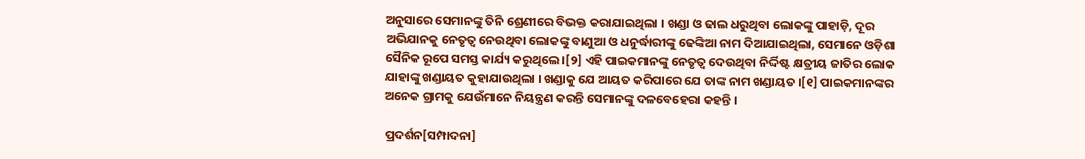ଅନୁସାରେ ସେମାନଙ୍କୁ ତିନି ଶ୍ରେଣୀରେ ବିଭକ୍ତ କରାଯାଇଥିଲା । ଖଣ୍ଡା ଓ ଢାଲ ଧରୁଥିବା ଲୋକଙ୍କୁ ପାହାଡ଼ି, ଦୂର ଅଭିଯାନ‌କୁ ନେତୃତ୍ୱ ନେଉଥିବା ଲୋକଙ୍କୁ ବାଣୁଆ ଓ ଧନୁର୍ଦ୍ଧାରୀଙ୍କୁ ଢେଙ୍କିଆ ନାମ ଦିଆଯାଇଥିଲା, ସେମାନେ ଓଡ଼ିଶା ସୈନିକ ରୂପେ ସମସ୍ତ କାର୍ଯ୍ୟ କରୁଥିଲେ ।[୨] ଏହି ପାଇକମାନଙ୍କୁ ନେତୃତ୍ୱ ଦେଉଥିବା ନିର୍ଦ୍ଦିଷ୍ଟ କ୍ଷତ୍ରୀୟ ଜାତିର ଲୋକ ଯାହାଙ୍କୁ ଖଣ୍ଡାୟତ କୁହାଯାଉଥିଲା । ଖଣ୍ଡାକୁ ଯେ ଆୟତ କରିପାରେ ଯେ ତାଙ୍କ ନାମ ଖଣ୍ଡାୟତ ।[୧] ପାଇକମାନଙ୍କର ଅନେକ ଗ୍ରାମକୁ ଯେଉଁମାନେ ନିୟନ୍ତ୍ରଣ କରନ୍ତି ସେମାନଙ୍କୁ ଦଳବେହେରା କ‌ହନ୍ତି ।

ପ୍ରଦର୍ଶନ[ସମ୍ପାଦନା]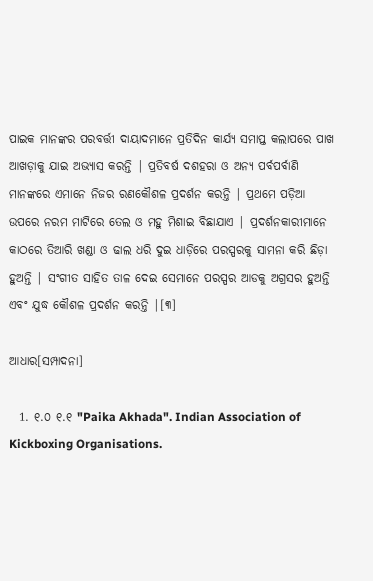ପାଇକ ମାନଙ୍କର ପରବର୍ତ୍ତୀ ଦାୟାଦମାନେ ପ୍ରତିଦିନ କାର୍ଯ୍ୟ ସମାପ୍ତ କଲାପରେ ପାଖ ଆଖଡ଼ାକୁ ଯାଇ ଅଭ୍ୟାସ କରନ୍ତି | ପ୍ରତିବର୍ଷ ଦଶହରା ଓ ଅନ୍ୟ ପର୍ବପର୍ବାଣି ମାନଙ୍କରେ ଏମାନେ ନିଜର ରଣକୌଶଳ ପ୍ରଦର୍ଶନ କରନ୍ତି | ପ୍ରଥମେ ପଡ଼ିଆ ଉପରେ ନରମ ମାଟିରେ ତେଲ ଓ ମହୁ ମିଶାଇ ବିଛାଯାଏ | ପ୍ରଦର୍ଶନକାରୀମାନେ କାଠରେ ତିଆରି ଖଣ୍ଡା ଓ ଢାଲ ଧରି ଦୁଇ ଧାଡ଼ିରେ ପରସ୍ପରକୁ ସାମନା କରି ଛିଡ଼ା ହୁଅନ୍ତି | ସଂଗୀତ ସାହିତ ତାଳ ଦେଇ ସେମାନେ ପରସ୍ପର ଆଡକୁ ଅଗ୍ରସର ହୁଅନ୍ତି ଏବଂ ଯୁଦ୍ଧ କୌଶଳ ପ୍ରଦର୍ଶନ କରନ୍ତି |[୩]

ଆଧାର[ସମ୍ପାଦନା]

  1. ୧.୦ ୧.୧ "Paika Akhada". Indian Association of Kickboxing Organisations.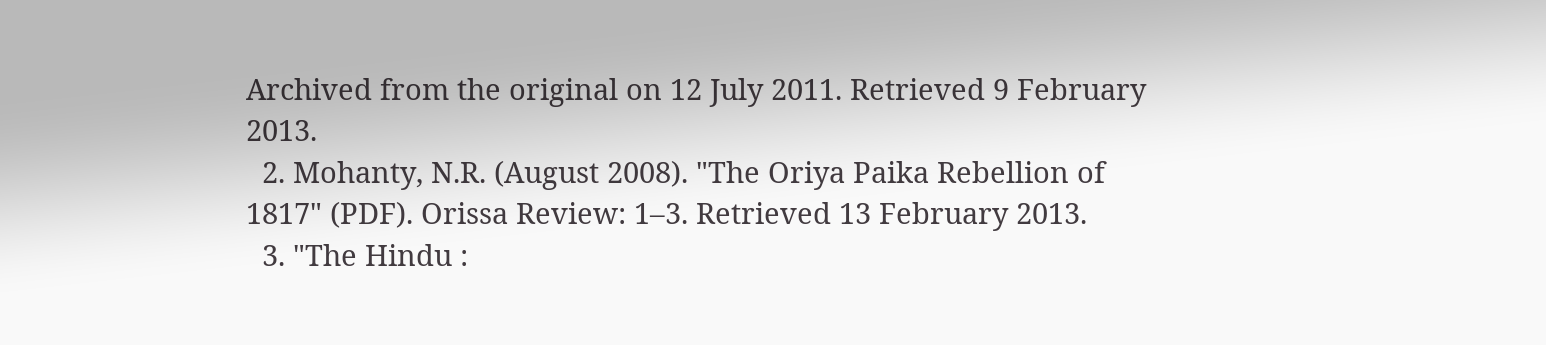Archived from the original on 12 July 2011. Retrieved 9 February 2013.
  2. Mohanty, N.R. (August 2008). "The Oriya Paika Rebellion of 1817" (PDF). Orissa Review: 1–3. Retrieved 13 February 2013.
  3. "The Hindu :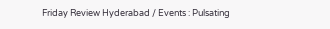Friday Review Hyderabad / Events : Pulsating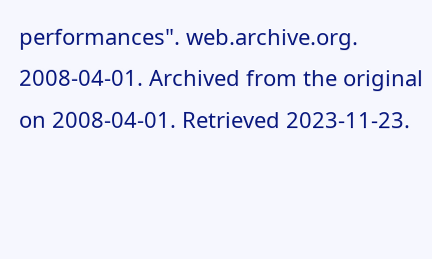performances". web.archive.org. 2008-04-01. Archived from the original on 2008-04-01. Retrieved 2023-11-23.